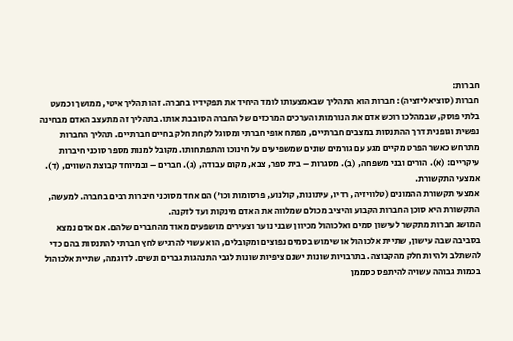חברות:
חברות (סוציאליזציה): חברות הוא התהליך שבאמצעותו לומד היחיד את תפקידיו בחברה. זהו תהליך איטי, ממושך וכמעט בלתי פוסק, שבמהלכו רוכש אדם את הנורמות והערכים המרכזים של החברה הסובבת אותו. בתהליך זה מתעצב האדם מבחינה נפשית וגופנית דרך ההתנסות במצבים חברתיים, מפתח אופי חברתי ומסוגל לקחת חלק בחיים חברתיים. תהליך החברות מתרחש כאשר הפרט מקיים מגע עם גורמים שונים שמשפיעים על חינוכו והתפתחותו. מקובל למנות מספר סוכני חיברות עיקריים: (א). הורים ובני משפחה, (ב). מסגרות – בית ספר, צבא, מקום עבודה, (ג). חברים – ובמיוחד קבוצת השווים, (ד). אמצעי התקשורת.
אמצעי תקשורת ההמונים (טלוויזיה, רדיו, עיתונות, קולנוע, פרסומות וכו') הם אחד מסוכני חיברות רבים בחברה. למעשה, התקשורת היא סוכן החברות הקבוע והיציב מכולם שמלווה את האדם מינקות ועד לזקנה.
המושג חברות מתקשר לעישון סמים ואלכוהול מכיוון שבני נוער וצעירים מושפעים מאוד מהחברים שלהם. אם אדם נמצא בסביבה שבה עישון, שתיית אלכוהול או שימוש בסמים נפוצים ומקובלים, הוא עשוי להרגיש לחץ חברתי להתנסות בהם כדי להשתלב ולהיות חלק מהקבוצה. בתרבויות שונות ישנם ציפיות שונות לגבי התנהגות גברים ונשים. לדוגמה, שתיית אלכוהול בכמות גבוהה עשויה להיתפס כסממן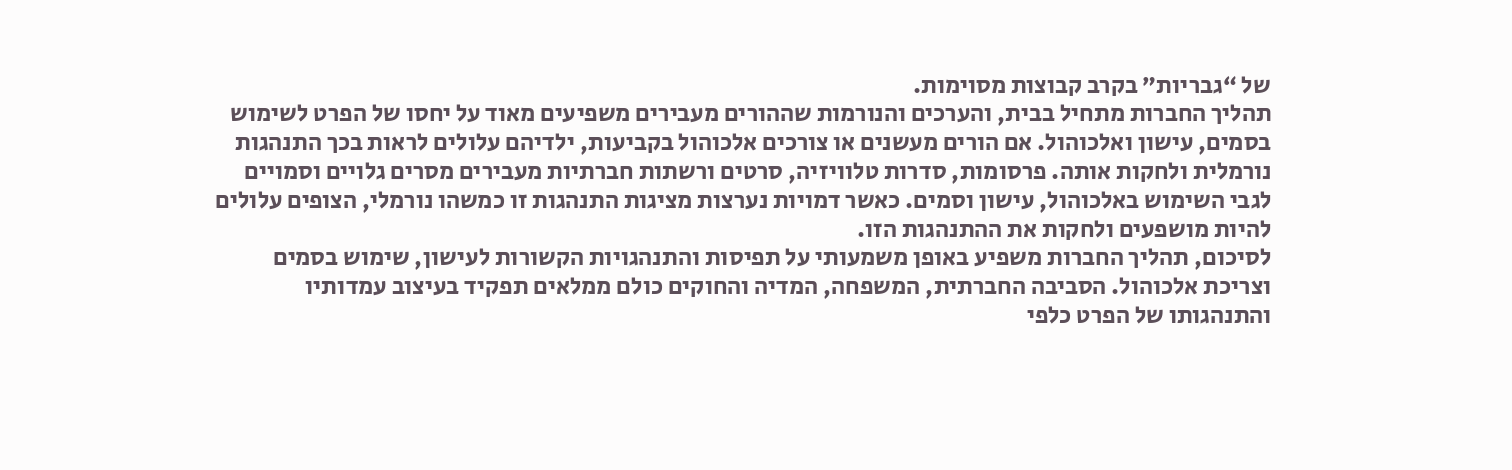של “גבריות” בקרב קבוצות מסוימות.
תהליך החברות מתחיל בבית, והערכים והנורמות שההורים מעבירים משפיעים מאוד על יחסו של הפרט לשימוש בסמים, עישון ואלכוהול. אם הורים מעשנים או צורכים אלכוהול בקביעות, ילדיהם עלולים לראות בכך התנהגות נורמלית ולחקות אותה. פרסומות, סדרות טלוויזיה, סרטים ורשתות חברתיות מעבירים מסרים גלויים וסמויים לגבי השימוש באלכוהול, עישון וסמים. כאשר דמויות נערצות מציגות התנהגות זו כמשהו נורמלי, הצופים עלולים להיות מושפעים ולחקות את ההתנהגות הזו.
לסיכום, תהליך החברות משפיע באופן משמעותי על תפיסות והתנהגויות הקשורות לעישון, שימוש בסמים וצריכת אלכוהול. הסביבה החברתית, המשפחה, המדיה והחוקים כולם ממלאים תפקיד בעיצוב עמדותיו והתנהגותו של הפרט כלפי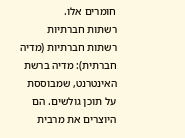חומרים אלו.
רשתות חברתיות
רשתות חברתיות (מדיה חברתית): מדיה ברשת האינטרנט, שמבוססת על תוכן גולשים. הם היוצרים את מרבית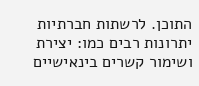התוכן. לרשתות חברתיות יתרונות רבים כמו: יצירת ושימור קשרים בינאישיים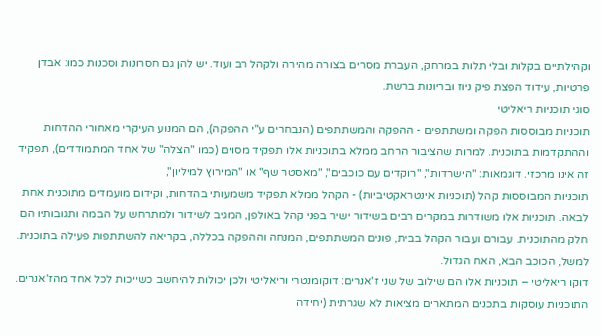וקהילתיים בקלות ובלי תלות במרחק, העברת מסרים בצורה מהירה ולקהל רב ועוד. יש להן גם חסרונות וסכנות כמו: אבדן פרטיות, עידוד הפצת פיק ניוז ובריונות ברשת.
סוגי תוכניות ריאליטי
תוכניות מבוססות הפקה ומשתתפים - ההפקה והמשתתפים (הנבחרים ע"י ההפקה), הם המנוע העיקרי מאחורי ההדחות וההתקדמות בתוכנית. למרות שהציבור הרחב ממלא בתוכניות אלו תפקיד מסוים (כמו "הצלה" של אחד המתמודדים), תפקיד זה אינו מרכזי. דוגמאות: "הישרדות", "רוקדים עם כוכבים", "מאסטר שף" או "המירוץ למיליון",
תוכניות המבוססות קהל (תוכניות אינטראקטיביות) - הקהל ממלא תפקיד משמעותי בהדחות, וקידום מועמדים מתוכנית אחת לבאה. תוכניות אלו משודרות במקרים רבים בשידור ישיר בפני קהל באולפן, המגיב לשידור ולמתרחש על הבמה ותגובותיו הם חלק מהתוכנית. עבורם ועבור הקהל בבית, פונים המשתתפים, המנחה וההפקה בכללה, בקריאה להשתתפות פעילה בתוכנית. למשל, הכוכב הבא, האח הגדול.
דוקו ריאליטי – תוכניות אלו הם שילוב של שני ז'אנרים: דוקומנטרי וריאליטי ולכן יכולות להיחשב כשייכות לכל אחד מהז'אנרים. התוכניות עוסקות בתכנים המתארים מציאות לא שגרתית (יחידה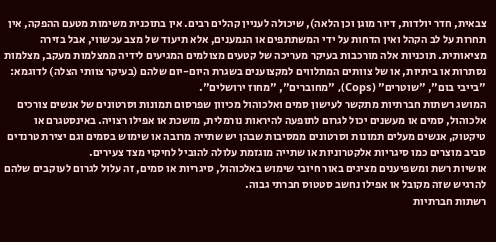צבאית, חדר יולדות, דיור מוגן וכן הלאה), שיכולה לעניין קהלים רבים. אין בתוכנית משימות מטעם ההפקה, אין תחרות על לב הקהל ואין הדחות על ידי המשתתפים או הנמענים, אלא תיעוד של מצב עכשווי, אבל בזירה מציאותית. תוכניות אלה מורכבות בעיקר מעריכה של קטעים מצולמים המגיעים לידיה ממצלמות מעקב, מצלמות נסתרות או ביתיות, או של צוותים המתלווים למקצוענים בשגרת היום-יום שלהם (בעיקר צוותי הצלה) לדוגמא: "בייבי בום", "שוטרים" (Cops), "מחוברים", "מחוז ירושלים".
המושג רשתות חברתיות מתקשר לעישון סמים ואלכוהול מכיוון שפרסום תמונות וסרטונים של אנשים צורכים אלכוהול, סמים או מעשנים יכול לגרום לתופעה להיראות נורמלית, מושכת או אפילו רצויה. באינסטגרם או טיקטוק, אנשים מעלים תמונות וסרטונים ממסיבות שבהן יש שתייה מרובה או שימוש בסמים וגם יצירת טרנדים סביב מוצרים כמו סיגריות אלקטרוניות או שתייה מוגזמת עלולה להוביל לחיקוי מצד צעירים.
אושיות רשת ומשפיענים מציגים באור חיובי שימוש באלכוהול, סיגריות או סמים, זה עלול לגרום לעוקבים שלהם להרגיש שזה מקובל או אפילו נחשב סטטוס חברתי גבוה.
רשתות חברתיות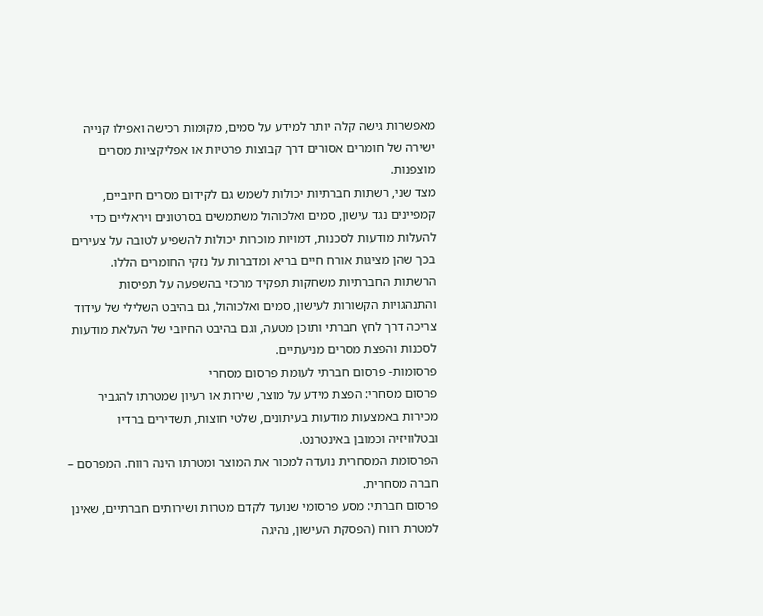מאפשרות גישה קלה יותר למידע על סמים, מקומות רכישה ואפילו קנייה ישירה של חומרים אסורים דרך קבוצות פרטיות או אפליקציות מסרים מוצפנות.
מצד שני, רשתות חברתיות יכולות לשמש גם לקידום מסרים חיוביים, קמפיינים נגד עישון, סמים ואלכוהול משתמשים בסרטונים ויראליים כדי להעלות מודעות לסכנות, דמויות מוכרות יכולות להשפיע לטובה על צעירים בכך שהן מציגות אורח חיים בריא ומדברות על נזקי החומרים הללו.
הרשתות החברתיות משחקות תפקיד מרכזי בהשפעה על תפיסות והתנהגויות הקשורות לעישון, סמים ואלכוהול, גם בהיבט השלילי של עידוד צריכה דרך לחץ חברתי ותוכן מטעה, וגם בהיבט החיובי של העלאת מודעות לסכנות והפצת מסרים מניעתיים.
פרסומות- פרסום חברתי לעומת פרסום מסחרי
פרסום מסחרי: הפצת מידע על מוצר, שירות או רעיון שמטרתו להגביר מכירות באמצעות מודעות בעיתונים, שלטי חוצות, תשדירים ברדיו ובטלוויזיה וכמובן באינטרנט.
הפרסומת המסחרית נועדה למכור את המוצר ומטרתו הינה רווח. המפרסם – חברה מסחרית.
פרסום חברתי: מסע פרסומי שנועד לקדם מטרות ושירותים חברתיים, שאינן למטרת רווח (הפסקת העישון, נהיגה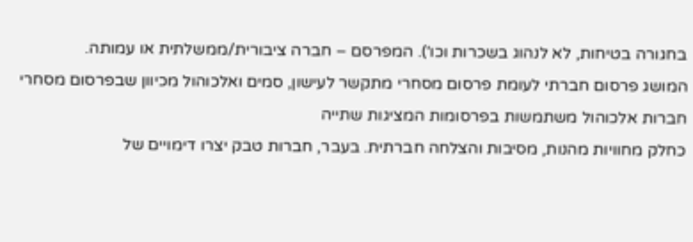בחגורה בטיחות, לא לנהוג בשכרות וכו'). המפרסם – חברה ציבורית/ממשלתית או עמותה.
המושג פרסום חברתי לעומת פרסום מסחרי מתקשר לעישון, סמים ואלכוהול מכיוון שבפרסום מסחרי חברות אלכוהול משתמשות בפרסומות המציגות שתייה
כחלק מחוויות מהנות, מסיבות והצלחה חברתית. בעבר, חברות טבק יצרו דימויים של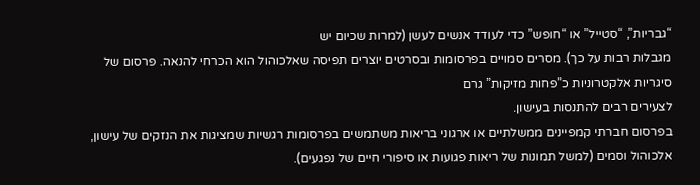“גבריות”, “סטייל” או “חופש” כדי לעודד אנשים לעשן (למרות שכיום יש
מגבלות רבות על כך). מסרים סמויים בפרסומות ובסרטים יוצרים תפיסה שאלכוהול הוא הכרחי להנאה. פרסום של סיגריות אלקטרוניות כ”פחות מזיקות” גרם
לצעירים רבים להתנסות בעישון.
בפרסום חברתי קמפיינים ממשלתיים או ארגוני בריאות משתמשים בפרסומות רגשיות שמציגות את הנזקים של עישון, אלכוהול וסמים (למשל תמונות של ריאות פגועות או סיפורי חיים של נפגעים).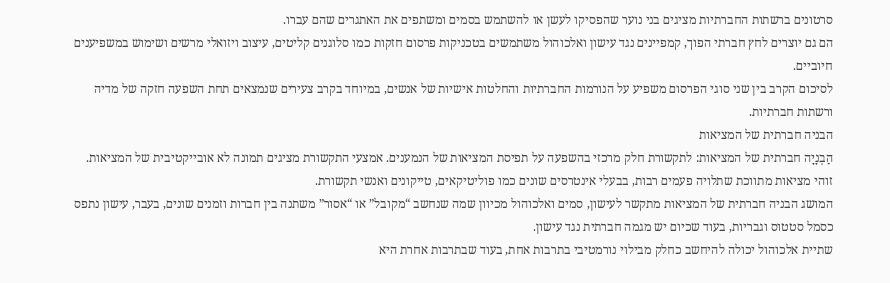סרטונים ברשתות החברתיות מציגים בני נוער שהפסיקו לעשן או להשתמש בסמים ומשתפים את האתגרים שהם עברו.
הם גם יוצרים לחץ חברתי הפוך, קמפיינים נגד עישון ואלכוהול משתמשים בטכניקות פרסום חזקות כמו סלוגנים קליטים, עיצוב ויזואלי מרשים ושימוש במשפיענים חיוביים.
לסיכום הקרב בין שני סוגי הפרסום משפיע על הנורמות החברתיות והחלטות אישיות של אנשים, במיוחד בקרב צעירים שנמצאים תחת השפעה חזקה של מדיה ורשתות חברתיות.
הבניה חברתית של המציאות
הַבְנָיָה חברתית של המציאות: לתקשורת חלק מרכזי בהשפעה על תפיסת המציאות של הנמענים. אמצעי התקשורת מציגים תמונה לא אובייקטיבית של המציאות.
זוהי מציאות מתווכת שתלויה פעמים רבות, בבעלי אינטרסים שונים כמו פוליטיקאים, טייקונים ואנשי תקשורת.
המושג הבניה חברתית של המציאות מתקשר לעישון, סמים ואלכוהול מכיוון שמה שנחשב “מקובל” או “אסור” משתנה בין חברות וזמנים שונים, בעבר, עישון נתפס כסמל סטטוס וגבריות, בעוד שכיום יש מגמה חברתית נגד עישון.
שתיית אלכוהול יכולה להיחשב כחלק מבילוי נורמטיבי בתרבות אחת, בעוד שבתרבות אחרת היא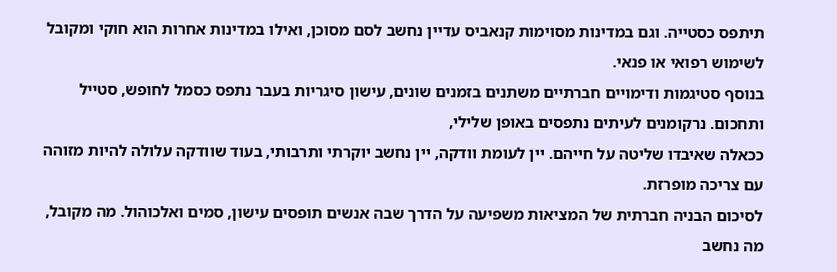תיתפס כסטייה. וגם במדינות מסוימות קנאביס עדיין נחשב לסם מסוכן, ואילו במדינות אחרות הוא חוקי ומקובל לשימוש רפואי או פנאי.
בנוסף סטיגמות ודימויים חברתיים משתנים בזמנים שונים, עישון סיגריות בעבר נתפס כסמל לחופש, סטייל ותחכום. נרקומנים לעיתים נתפסים באופן שלילי,
ככאלה שאיבדו שליטה על חייהם. יין לעומת וודקה, יין נחשב יוקרתי ותרבותי, בעוד שוודקה עלולה להיות מזוהה עם צריכה מופרזת.
לסיכום הבניה חברתית של המציאות משפיעה על הדרך שבה אנשים תופסים עישון, סמים ואלכוהול. מה מקובל, מה נחשב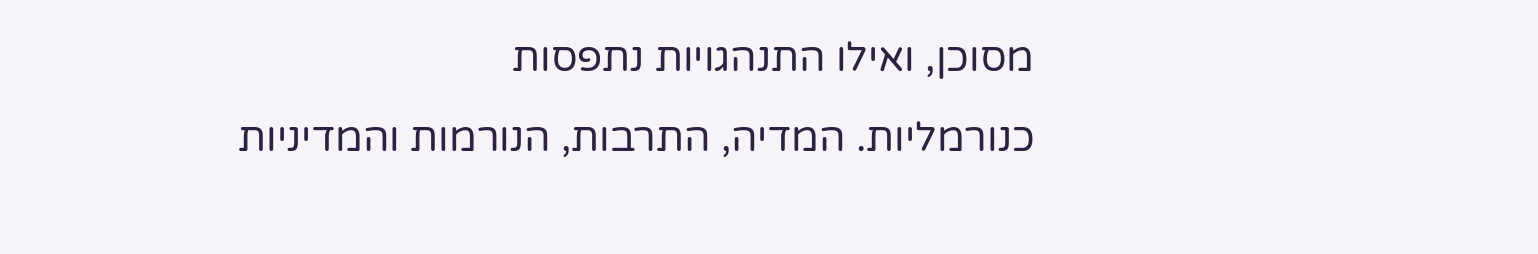מסוכן, ואילו התנהגויות נתפסות
כנורמליות. המדיה, התרבות, הנורמות והמדיניות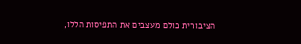הציבורית כולם מעצבים את התפיסות הללו,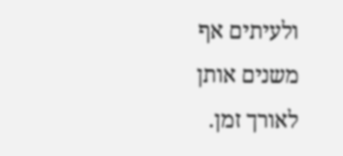ולעיתים אף משנים אותן לאורך זמן.